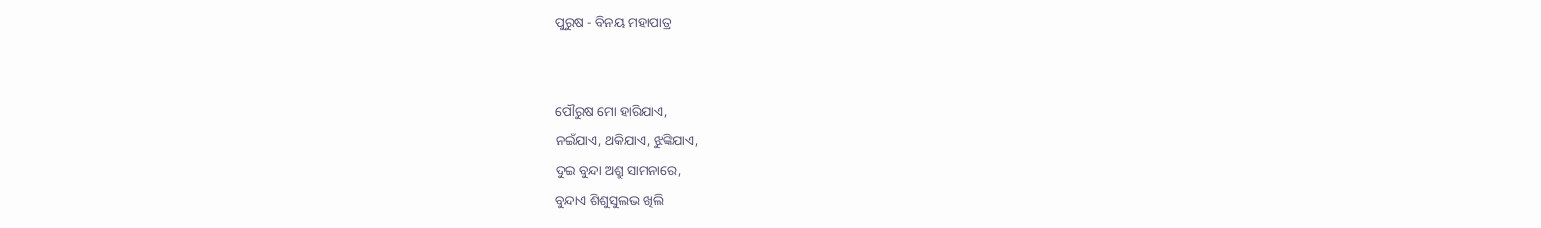ପୁରୁଷ - ବିନୟ ମହାପାତ୍ର


ପୌରୁଷ ମୋ ହାରିଯାଏ,
ନଇଁଯାଏ, ଥକିଯାଏ, ଝୁଙ୍କିଯାଏ,
ଦୁଇ ବୁନ୍ଦା ଅଶ୍ରୁ ସାମନାରେ,
ବୁନ୍ଦାଏ ଶିଶୁସୁଲଭ ଖିଲି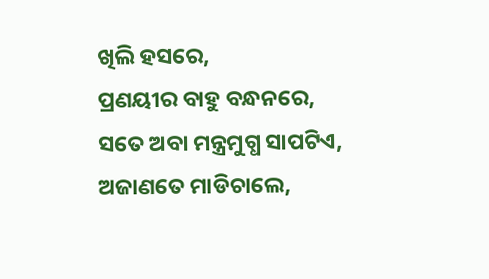ଖିଲି ହସରେ,
ପ୍ରଣୟୀର ବାହୁ ବନ୍ଧନରେ,
ସତେ ଅବା ମନ୍ତ୍ରମୁଗ୍ଧ ସାପଟିଏ,
ଅଜାଣତେ ମାଡିଚାଲେ,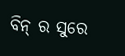ବିନ୍ ର ସୁରେ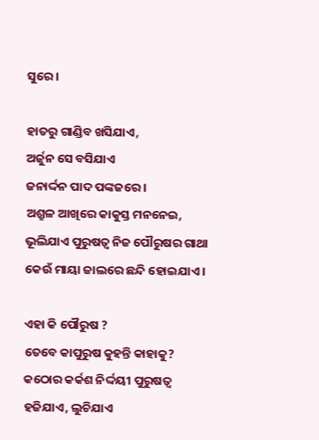ସୁରେ ।

ହାତରୁ ଗାଣ୍ଡିବ ଖସିଯାଏ,
ଅର୍ଜୁନ ସେ ବସିଯାଏ
ଜନାର୍ଦ୍ଦନ ପାଦ ପଙ୍କଜରେ ।
ଅଶ୍ରୁଳ ଆଖିରେ କାକୁସ୍ତ ମନନେଇ,
ଭୂଲିଯାଏ ପୁରୁଷତ୍ୱ ନିଜ ପୌରୁଷର ଗାଥା
କେଉଁ ମାୟା ଜାଲରେ ଛନ୍ଦି ହୋଇଯାଏ ।

ଏହା କି ପୌରୁଷ ?
ତେବେ କାପୁରୁଷ କୁହନ୍ତି କାହାକୁ?
କଠୋର କର୍କଶ ନିର୍ଦ୍ଦୟୀ ପୁରୁଷତ୍ୱ
ହଜିଯାଏ, ଲୁଚିଯାଏ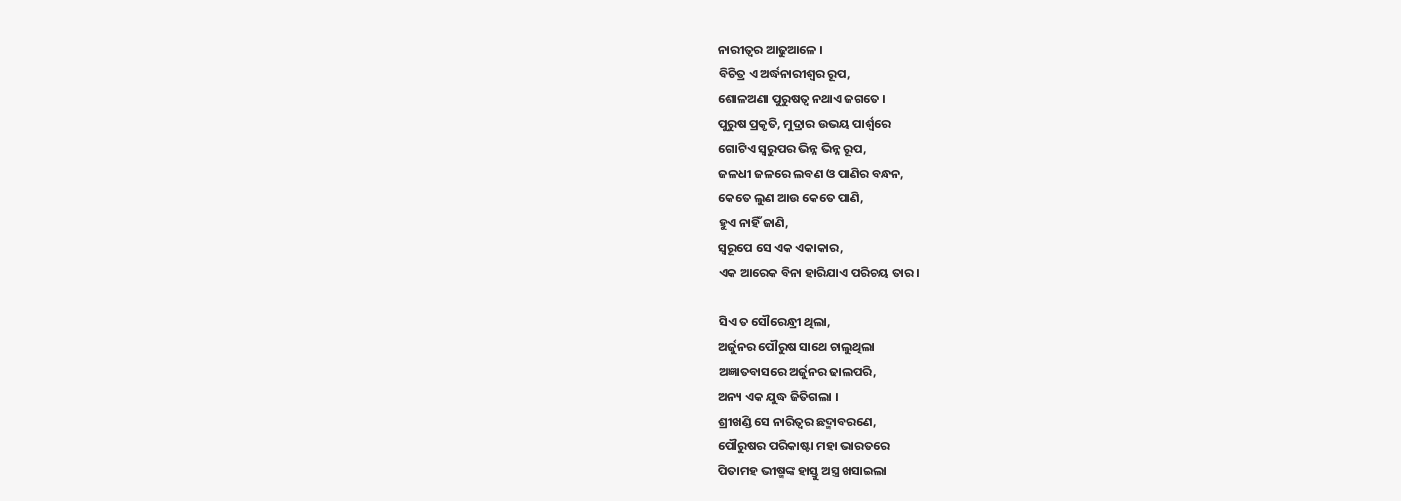ନାରୀତ୍ୱର ଆଢୁଆଳେ ।
ବିଚିତ୍ର ଏ ଅର୍ଦ୍ଧନାରୀଶ୍ୱର ରୂପ,
ଶୋଳଅଣା ପୁରୁଷତ୍ୱ ନଥାଏ ଜଗତେ ।
ପୁରୁଷ ପ୍ରକୃତି, ମୁଦ୍ରାର ଉଭୟ ପାର୍ଶ୍ୱରେ
ଗୋଟିଏ ସ୍ୱରୁପର ଭିନ୍ନ ଭିନ୍ନ ରୂପ,
ଜଳଧୀ ଜଳରେ ଲବଣ ଓ ପାଣିର ବନ୍ଧନ,
କେତେ ଲୁଣ ଆଉ କେତେ ପାଣି,
ହୁଏ ନାହିଁ ଜାଣି,
ସ୍ୱରୂପେ ସେ ଏକ ଏକାକାର,
ଏକ ଆରେକ ବିନା ହାରିଯାଏ ପରିଚୟ ତାର।

ସିଏ ତ ସୌରେନ୍ଧ୍ରୀ ଥିଲା,
ଅର୍ଜୁନର ପୌରୁଷ ସାଥେ ଚାଲୁଥିଲା
ଅଜ୍ଞାତବାସରେ ଅର୍ଜୁନର ଢାଲପରି,
ଅନ୍ୟ ଏକ ଯୁଦ୍ଧ ଜିତିଗଲା ।
ଶ୍ରୀଖଣ୍ଡି ସେ ନାରିତ୍ୱର ଛଦ୍ମାବରଣେ,
ପୌରୁଷର ପରିକାଷ୍ଟା ମହା ଭାରତରେ
ପିତାମହ ଭୀଷ୍ମଙ୍କ ହାସ୍ତୁ ଅସ୍ତ୍ର ଖସାଇଲା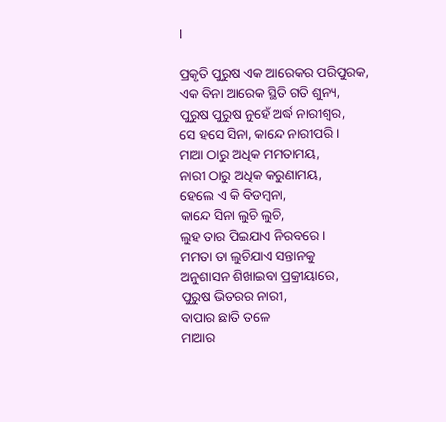।

ପ୍ରକୃତି ପୁରୁଷ ଏକ ଆରେକର ପରିପୁରକ,
ଏକ ବିନା ଆରେକ ସ୍ଥିତି ଗତି ଶୁନ୍ୟ,
ପୁରୁଷ ପୁରୁଷ ନୁହେଁ ଅର୍ଦ୍ଧ ନାରୀଶ୍ୱର,
ସେ ହସେ ସିନା, କାନ୍ଦେ ନାରୀପରି ।
ମାଆ ଠାରୁ ଅଧିକ ମମତାମୟ,
ନାରୀ ଠାରୁ ଅଧିକ କରୁଣାମୟ,
ହେଲେ ଏ କି ବିଡମ୍ବନା,
କାନ୍ଦେ ସିନା ଲୁଚି ଲୁଚି,
ଲୁହ ତାର ପିଇଯାଏ ନିରବରେ ।
ମମତା ତା ଲୁଚିଯାଏ ସନ୍ତାନକୁ
ଅନୁଶାସନ ଶିଖାଇବା ପ୍ରକ୍ରୀୟାରେ,
ପୁରୁଷ ଭିତରର ନାରୀ,
ବାପାର ଛାତି ତଳେ
ମାଆର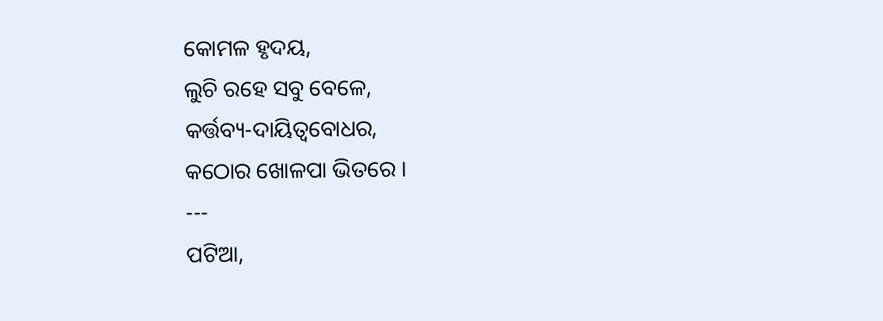କୋମଳ ହୃଦୟ,
ଲୁଚି ରହେ ସବୁ ବେଳେ,
କର୍ତ୍ତବ୍ୟ-ଦାୟିତ୍ୱବୋଧର,
କଠୋର ଖୋଳପା ଭିତରେ ।
---
ପଟିଆ,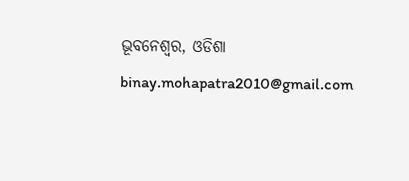ଭୂବନେଶ୍ୱର, ଓଡିଶା
binay.mohapatra2010@gmail.com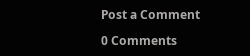Post a Comment

0 Comments